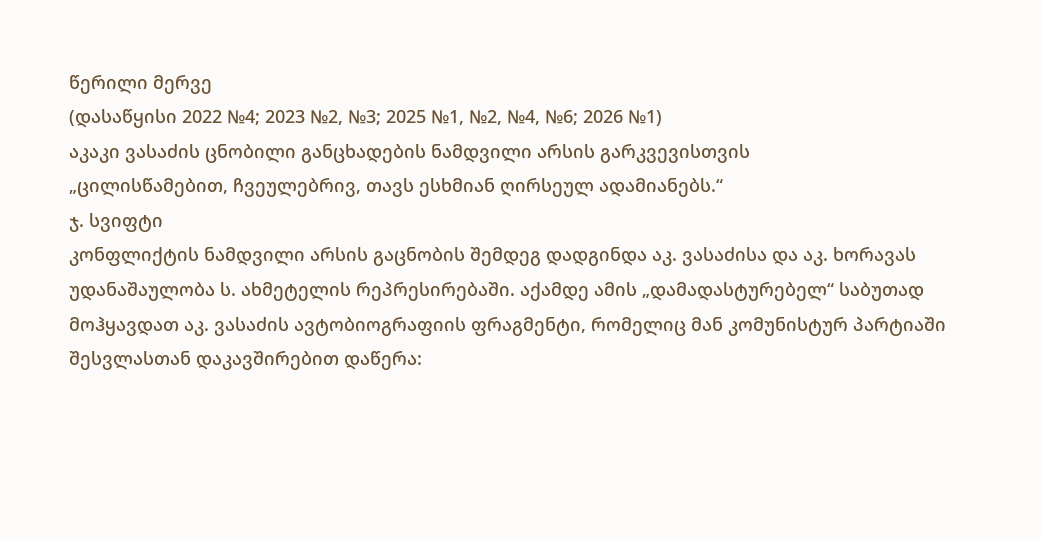წერილი მერვე
(დასაწყისი 2022 №4; 2023 №2, №3; 2025 №1, №2, №4, №6; 2026 №1)
აკაკი ვასაძის ცნობილი განცხადების ნამდვილი არსის გარკვევისთვის
„ცილისწამებით, ჩვეულებრივ, თავს ესხმიან ღირსეულ ადამიანებს.“
ჯ. სვიფტი
კონფლიქტის ნამდვილი არსის გაცნობის შემდეგ დადგინდა აკ. ვასაძისა და აკ. ხორავას უდანაშაულობა ს. ახმეტელის რეპრესირებაში. აქამდე ამის „დამადასტურებელ“ საბუთად მოჰყავდათ აკ. ვასაძის ავტობიოგრაფიის ფრაგმენტი, რომელიც მან კომუნისტურ პარტიაში შესვლასთან დაკავშირებით დაწერა: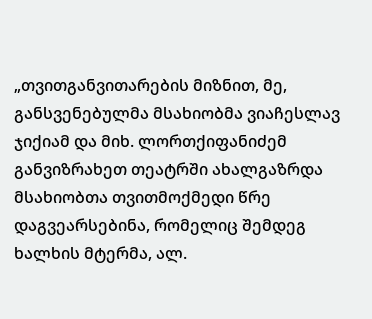„თვითგანვითარების მიზნით, მე, განსვენებულმა მსახიობმა ვიაჩესლავ ჯიქიამ და მიხ. ლორთქიფანიძემ განვიზრახეთ თეატრში ახალგაზრდა მსახიობთა თვითმოქმედი წრე დაგვეარსებინა, რომელიც შემდეგ ხალხის მტერმა, ალ.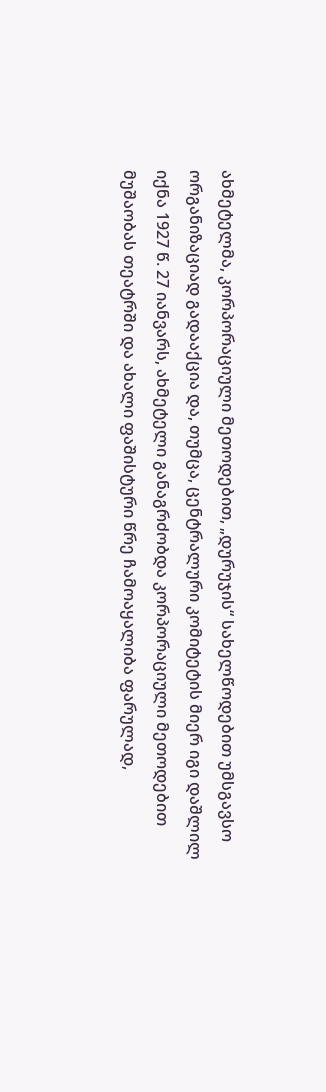ახმეტელმა, კორპორაციული მეთოდებით, „დურუჯის“ სახელწოდებით უმსგავსო ორგანიზაციად გადააქცია და, თუმცა, ცენტრალური კომიტეტის მიერ იგი დაშლილ იქნა 1927 წ. 27 იანვარს, ახმეტელი განაგრძობდა კორპორაციული მეთოდებით მუშაობას თეატრში და ახალი ფაშისტური წრე ჩამოაყალიბა ფარულად,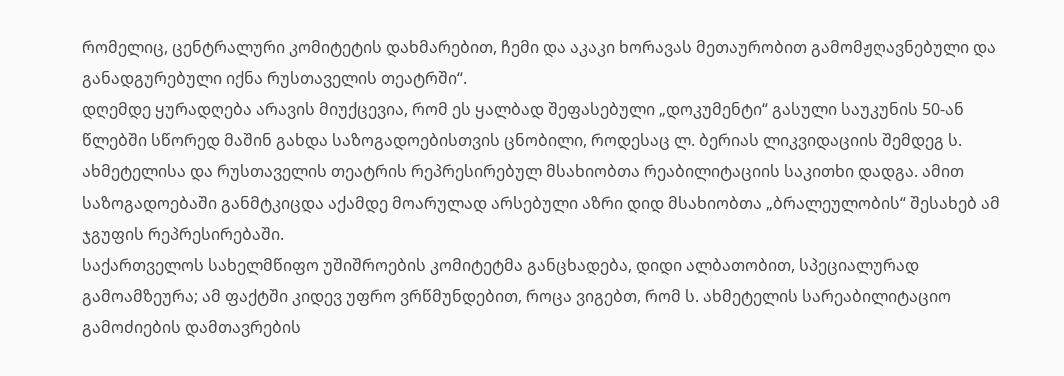რომელიც, ცენტრალური კომიტეტის დახმარებით, ჩემი და აკაკი ხორავას მეთაურობით გამომჟღავნებული და განადგურებული იქნა რუსთაველის თეატრში“.
დღემდე ყურადღება არავის მიუქცევია, რომ ეს ყალბად შეფასებული „დოკუმენტი“ გასული საუკუნის 50-ან წლებში სწორედ მაშინ გახდა საზოგადოებისთვის ცნობილი, როდესაც ლ. ბერიას ლიკვიდაციის შემდეგ ს. ახმეტელისა და რუსთაველის თეატრის რეპრესირებულ მსახიობთა რეაბილიტაციის საკითხი დადგა. ამით საზოგადოებაში განმტკიცდა აქამდე მოარულად არსებული აზრი დიდ მსახიობთა „ბრალეულობის“ შესახებ ამ ჯგუფის რეპრესირებაში.
საქართველოს სახელმწიფო უშიშროების კომიტეტმა განცხადება, დიდი ალბათობით, სპეციალურად გამოამზეურა; ამ ფაქტში კიდევ უფრო ვრწმუნდებით, როცა ვიგებთ, რომ ს. ახმეტელის სარეაბილიტაციო გამოძიების დამთავრების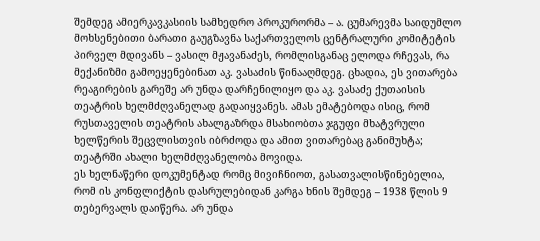შემდეგ ამიერკავკასიის სამხედრო პროკურორმა – ა. ცუმარევმა საიდუმლო მოხსენებითი ბარათი გაუგზავნა საქართველოს ცენტრალური კომიტეტის პირველ მდივანს – ვასილ მჟავანაძეს, რომლისგანაც ელოდა რჩევას, რა მექანიზმი გამოეყენებინათ აკ. ვასაძის წინააღმდეგ. ცხადია, ეს ვითარება რეაგირების გარეშე არ უნდა დარჩენილიყო და აკ. ვასაძე ქუთაისის თეატრის ხელმძღვანელად გადაიყვანეს. ამას ემატებოდა ისიც, რომ რუსთაველის თეატრის ახალგაზრდა მსახიობთა ჯგუფი მხატვრული ხელწერის შეცვლისთვის იბრძოდა და ამით ვითარებაც განიმუხტა; თეატრში ახალი ხელმძღვანელობა მოვიდა.
ეს ხელნაწერი დოკუმენტად რომც მივიჩნიოთ, გასათვალისწინებელია, რომ ის კონფლიქტის დასრულებიდან კარგა ხნის შემდეგ – 1938 წლის 9 თებერვალს დაიწერა. არ უნდა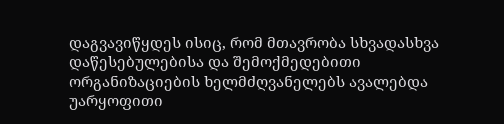დაგვავიწყდეს ისიც, რომ მთავრობა სხვადასხვა დაწესებულებისა და შემოქმედებითი ორგანიზაციების ხელმძღვანელებს ავალებდა უარყოფითი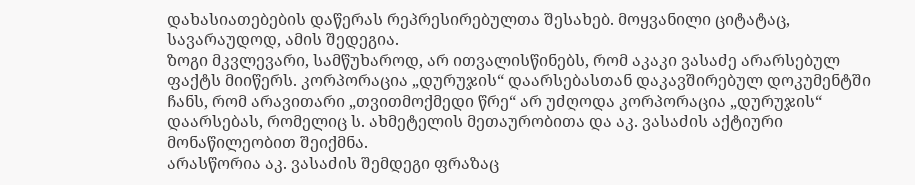დახასიათებების დაწერას რეპრესირებულთა შესახებ. მოყვანილი ციტატაც, სავარაუდოდ, ამის შედეგია.
ზოგი მკვლევარი, სამწუხაროდ, არ ითვალისწინებს, რომ აკაკი ვასაძე არარსებულ ფაქტს მიიწერს. კორპორაცია „დურუჯის“ დაარსებასთან დაკავშირებულ დოკუმენტში ჩანს, რომ არავითარი „თვითმოქმედი წრე“ არ უძღოდა კორპორაცია „დურუჯის“ დაარსებას, რომელიც ს. ახმეტელის მეთაურობითა და აკ. ვასაძის აქტიური მონაწილეობით შეიქმნა.
არასწორია აკ. ვასაძის შემდეგი ფრაზაც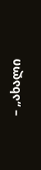– „ახალი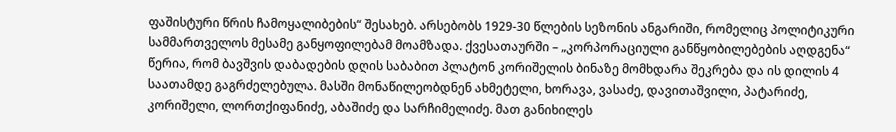ფაშისტური წრის ჩამოყალიბების“ შესახებ. არსებობს 1929-30 წლების სეზონის ანგარიში, რომელიც პოლიტიკური სამმართველოს მესამე განყოფილებამ მოამზადა. ქვესათაურში – „კორპორაციული განწყობილებების აღდგენა“ წერია, რომ ბავშვის დაბადების დღის საბაბით პლატონ კორიშელის ბინაზე მომხდარა შეკრება და ის დილის 4 საათამდე გაგრძელებულა. მასში მონაწილეობდნენ ახმეტელი, ხორავა, ვასაძე, დავითაშვილი, პატარიძე, კორიშელი, ლორთქიფანიძე, აბაშიძე და სარჩიმელიძე. მათ განიხილეს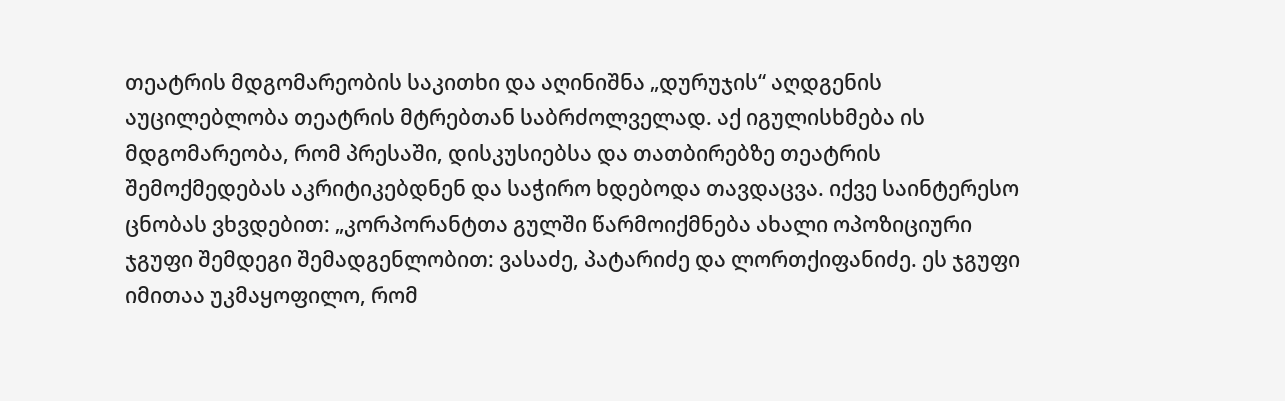თეატრის მდგომარეობის საკითხი და აღინიშნა „დურუჯის“ აღდგენის აუცილებლობა თეატრის მტრებთან საბრძოლველად. აქ იგულისხმება ის მდგომარეობა, რომ პრესაში, დისკუსიებსა და თათბირებზე თეატრის შემოქმედებას აკრიტიკებდნენ და საჭირო ხდებოდა თავდაცვა. იქვე საინტერესო ცნობას ვხვდებით: „კორპორანტთა გულში წარმოიქმნება ახალი ოპოზიციური ჯგუფი შემდეგი შემადგენლობით: ვასაძე, პატარიძე და ლორთქიფანიძე. ეს ჯგუფი იმითაა უკმაყოფილო, რომ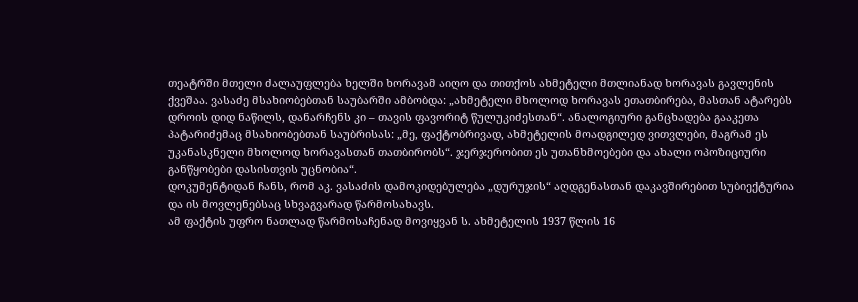თეატრში მთელი ძალაუფლება ხელში ხორავამ აიღო და თითქოს ახმეტელი მთლიანად ხორავას გავლენის ქვეშაა. ვასაძე მსახიობებთან საუბარში ამბობდა: „ახმეტელი მხოლოდ ხორავას ეთათბირება, მასთან ატარებს დროის დიდ ნაწილს, დანარჩენს კი – თავის ფავორიტ წულუკიძესთან“. ანალოგიური განცხადება გააკეთა პატარიძემაც მსახიობებთან საუბრისას: „მე, ფაქტობრივად, ახმეტელის მოადგილედ ვითვლები, მაგრამ ეს უკანასკნელი მხოლოდ ხორავასთან თათბირობს“. ჯერჯერობით ეს უთანხმოებები და ახალი ოპოზიციური განწყობები დასისთვის უცნობია“.
დოკუმენტიდან ჩანს, რომ აკ. ვასაძის დამოკიდებულება „დურუჯის“ აღდგენასთან დაკავშირებით სუბიექტურია და ის მოვლენებსაც სხვაგვარად წარმოსახავს.
ამ ფაქტის უფრო ნათლად წარმოსაჩენად მოვიყვან ს. ახმეტელის 1937 წლის 16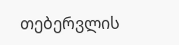თებერვლის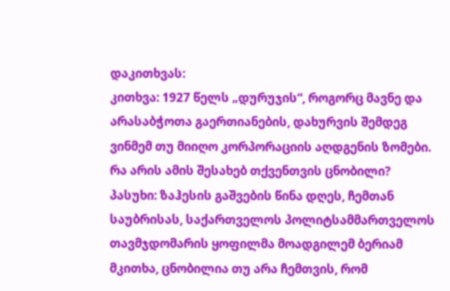დაკითხვას:
კითხვა: 1927 წელს „დურუჯის“, როგორც მავნე და არასაბჭოთა გაერთიანების, დახურვის შემდეგ ვინმემ თუ მიიღო კორპორაციის აღდგენის ზომები. რა არის ამის შესახებ თქვენთვის ცნობილი?
პასუხი: ზაჰესის გაშვების წინა დღეს, ჩემთან საუბრისას, საქართველოს პოლიტსამმართველოს თავმჯდომარის ყოფილმა მოადგილემ ბერიამ მკითხა, ცნობილია თუ არა ჩემთვის, რომ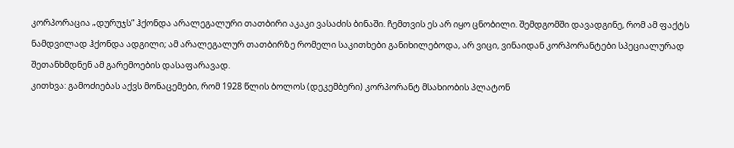კორპორაცია „დურუჯს“ ჰქონდა არალეგალური თათბირი აკაკი ვასაძის ბინაში. ჩემთვის ეს არ იყო ცნობილი. შემდგომში დავადგინე, რომ ამ ფაქტს ნამდვილად ჰქონდა ადგილი; ამ არალეგალურ თათბირზე რომელი საკითხები განიხილებოდა, არ ვიცი, ვინაიდან კორპორანტები სპეციალურად შეთანხმდნენ ამ გარემოების დასაფარავად.
კითხვა: გამოძიებას აქვს მონაცემები, რომ 1928 წლის ბოლოს (დეკემბერი) კორპორანტ მსახიობის პლატონ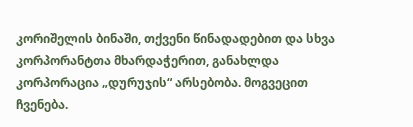კორიშელის ბინაში, თქვენი წინადადებით და სხვა კორპორანტთა მხარდაჭერით, განახლდა კორპორაცია „დურუჯის“ არსებობა. მოგვეცით ჩვენება.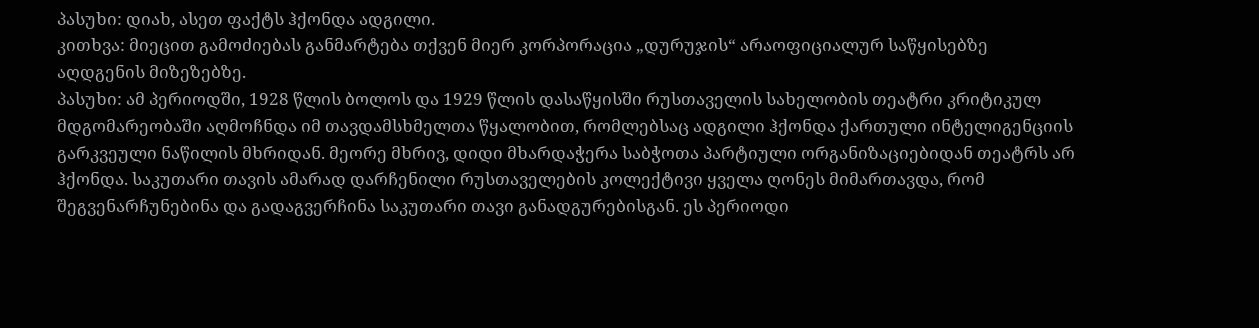პასუხი: დიახ, ასეთ ფაქტს ჰქონდა ადგილი.
კითხვა: მიეცით გამოძიებას განმარტება თქვენ მიერ კორპორაცია „დურუჯის“ არაოფიციალურ საწყისებზე აღდგენის მიზეზებზე.
პასუხი: ამ პერიოდში, 1928 წლის ბოლოს და 1929 წლის დასაწყისში რუსთაველის სახელობის თეატრი კრიტიკულ მდგომარეობაში აღმოჩნდა იმ თავდამსხმელთა წყალობით, რომლებსაც ადგილი ჰქონდა ქართული ინტელიგენციის გარკვეული ნაწილის მხრიდან. მეორე მხრივ, დიდი მხარდაჭერა საბჭოთა პარტიული ორგანიზაციებიდან თეატრს არ ჰქონდა. საკუთარი თავის ამარად დარჩენილი რუსთაველების კოლექტივი ყველა ღონეს მიმართავდა, რომ შეგვენარჩუნებინა და გადაგვერჩინა საკუთარი თავი განადგურებისგან. ეს პერიოდი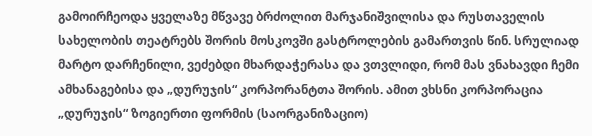გამოირჩეოდა ყველაზე მწვავე ბრძოლით მარჯანიშვილისა და რუსთაველის სახელობის თეატრებს შორის მოსკოვში გასტროლების გამართვის წინ. სრულიად მარტო დარჩენილი, ვეძებდი მხარდაჭერასა და ვთვლიდი, რომ მას ვნახავდი ჩემი ამხანაგებისა და „დურუჯის“ კორპორანტთა შორის. ამით ვხსნი კორპორაცია „დურუჯის“ ზოგიერთი ფორმის (საორგანიზაციო)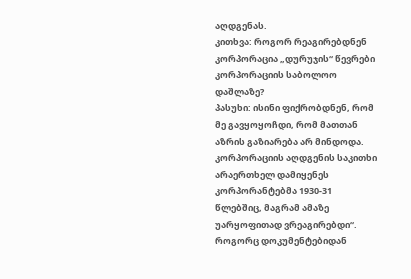აღდგენას.
კითხვა: როგორ რეაგირებდნენ კორპორაცია „დურუჯის“ წევრები კორპორაციის საბოლოო დაშლაზე?
პასუხი: ისინი ფიქრობდნენ, რომ მე გავყოყოჩდი, რომ მათთან აზრის გაზიარება არ მინდოდა. კორპორაციის აღდგენის საკითხი არაერთხელ დამიყენეს კორპორანტებმა 1930-31 წლებშიც, მაგრამ ამაზე უარყოფითად ვრეაგირებდი“.
როგორც დოკუმენტებიდან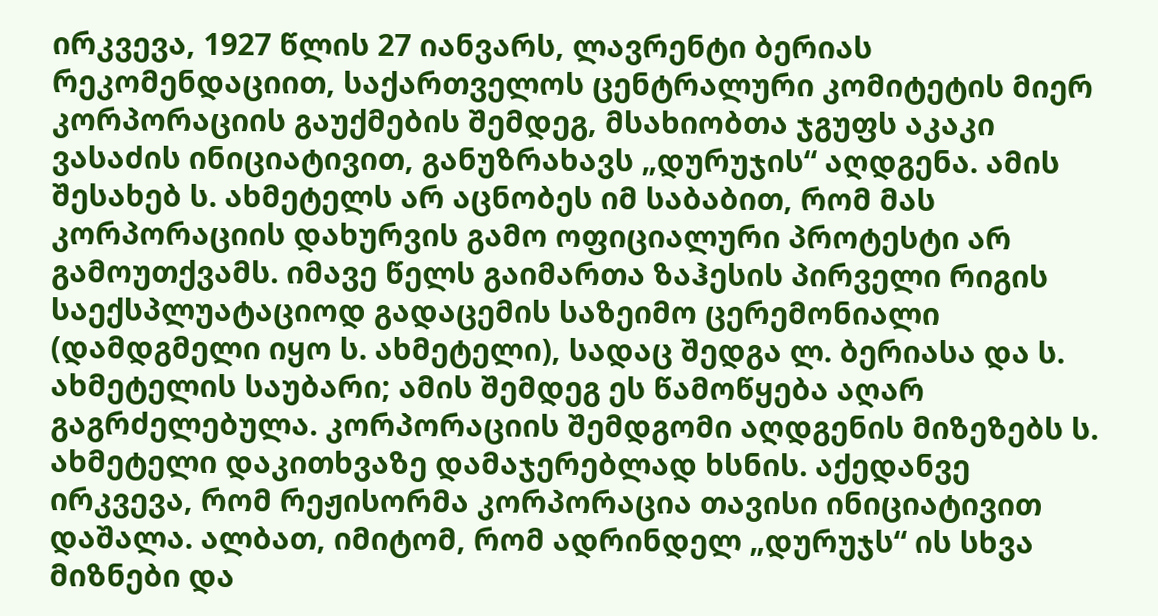ირკვევა, 1927 წლის 27 იანვარს, ლავრენტი ბერიას რეკომენდაციით, საქართველოს ცენტრალური კომიტეტის მიერ კორპორაციის გაუქმების შემდეგ, მსახიობთა ჯგუფს აკაკი ვასაძის ინიციატივით, განუზრახავს „დურუჯის“ აღდგენა. ამის შესახებ ს. ახმეტელს არ აცნობეს იმ საბაბით, რომ მას კორპორაციის დახურვის გამო ოფიციალური პროტესტი არ გამოუთქვამს. იმავე წელს გაიმართა ზაჰესის პირველი რიგის საექსპლუატაციოდ გადაცემის საზეიმო ცერემონიალი (დამდგმელი იყო ს. ახმეტელი), სადაც შედგა ლ. ბერიასა და ს. ახმეტელის საუბარი; ამის შემდეგ ეს წამოწყება აღარ გაგრძელებულა. კორპორაციის შემდგომი აღდგენის მიზეზებს ს. ახმეტელი დაკითხვაზე დამაჯერებლად ხსნის. აქედანვე ირკვევა, რომ რეჟისორმა კორპორაცია თავისი ინიციატივით დაშალა. ალბათ, იმიტომ, რომ ადრინდელ „დურუჯს“ ის სხვა მიზნები და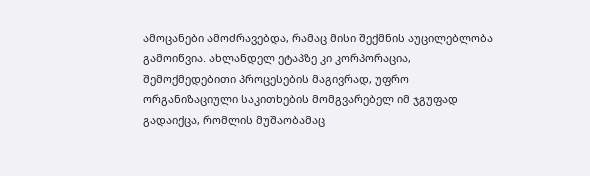ამოცანები ამოძრავებდა, რამაც მისი შექმნის აუცილებლობა გამოიწვია. ახლანდელ ეტაპზე კი კორპორაცია, შემოქმედებითი პროცესების მაგივრად, უფრო ორგანიზაციული საკითხების მომგვარებელ იმ ჯგუფად გადაიქცა, რომლის მუშაობამაც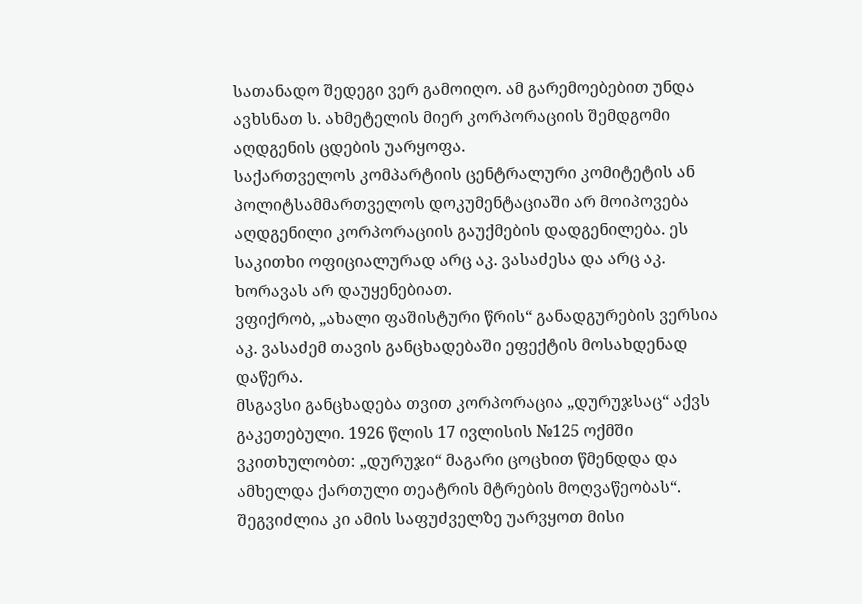სათანადო შედეგი ვერ გამოიღო. ამ გარემოებებით უნდა ავხსნათ ს. ახმეტელის მიერ კორპორაციის შემდგომი აღდგენის ცდების უარყოფა.
საქართველოს კომპარტიის ცენტრალური კომიტეტის ან პოლიტსამმართველოს დოკუმენტაციაში არ მოიპოვება აღდგენილი კორპორაციის გაუქმების დადგენილება. ეს საკითხი ოფიციალურად არც აკ. ვასაძესა და არც აკ. ხორავას არ დაუყენებიათ.
ვფიქრობ, „ახალი ფაშისტური წრის“ განადგურების ვერსია აკ. ვასაძემ თავის განცხადებაში ეფექტის მოსახდენად დაწერა.
მსგავსი განცხადება თვით კორპორაცია „დურუჯსაც“ აქვს გაკეთებული. 1926 წლის 17 ივლისის №125 ოქმში ვკითხულობთ: „დურუჯი“ მაგარი ცოცხით წმენდდა და ამხელდა ქართული თეატრის მტრების მოღვაწეობას“. შეგვიძლია კი ამის საფუძველზე უარვყოთ მისი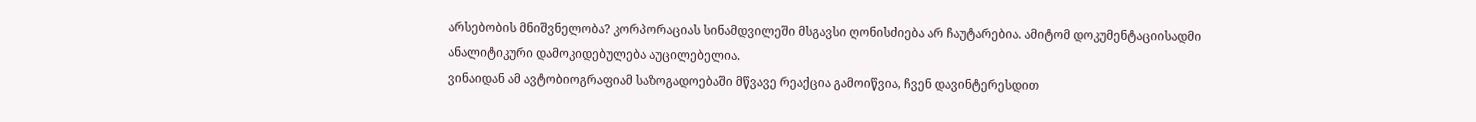არსებობის მნიშვნელობა? კორპორაციას სინამდვილეში მსგავსი ღონისძიება არ ჩაუტარებია. ამიტომ დოკუმენტაციისადმი ანალიტიკური დამოკიდებულება აუცილებელია.
ვინაიდან ამ ავტობიოგრაფიამ საზოგადოებაში მწვავე რეაქცია გამოიწვია, ჩვენ დავინტერესდით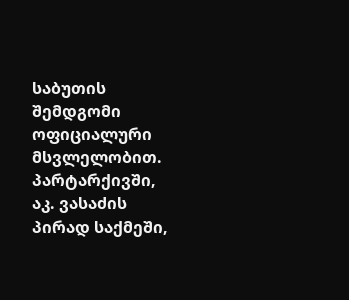საბუთის შემდგომი ოფიციალური მსვლელობით. პარტარქივში, აკ. ვასაძის პირად საქმეში,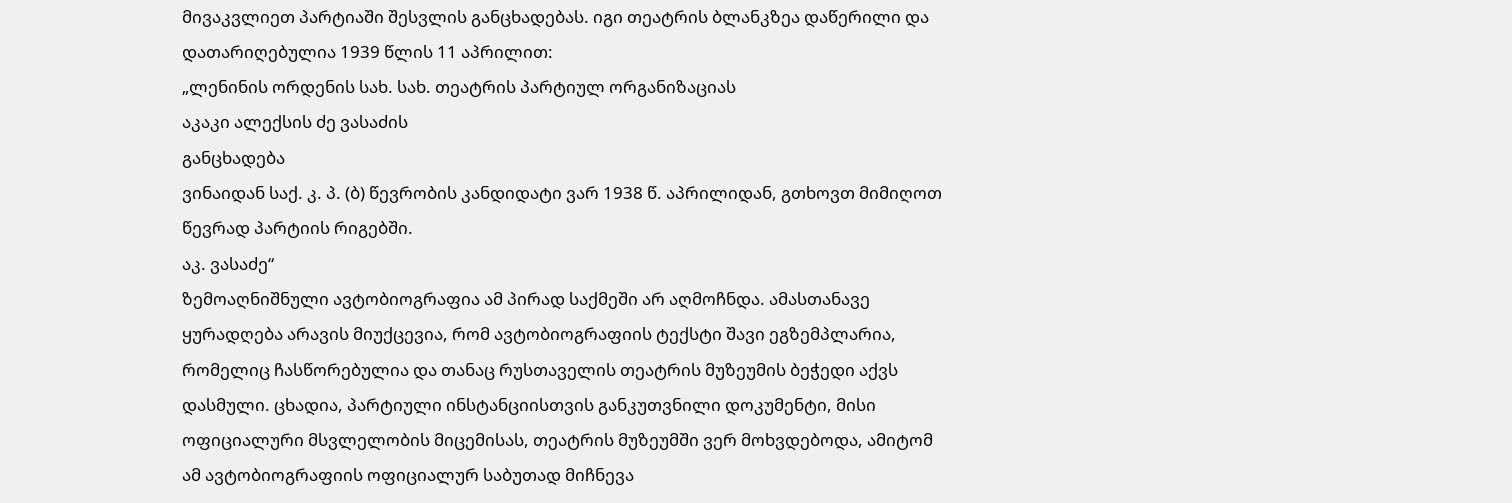მივაკვლიეთ პარტიაში შესვლის განცხადებას. იგი თეატრის ბლანკზეა დაწერილი და დათარიღებულია 1939 წლის 11 აპრილით:
„ლენინის ორდენის სახ. სახ. თეატრის პარტიულ ორგანიზაციას
აკაკი ალექსის ძე ვასაძის
განცხადება
ვინაიდან საქ. კ. პ. (ბ) წევრობის კანდიდატი ვარ 1938 წ. აპრილიდან, გთხოვთ მიმიღოთ წევრად პარტიის რიგებში.
აკ. ვასაძე“
ზემოაღნიშნული ავტობიოგრაფია ამ პირად საქმეში არ აღმოჩნდა. ამასთანავე ყურადღება არავის მიუქცევია, რომ ავტობიოგრაფიის ტექსტი შავი ეგზემპლარია, რომელიც ჩასწორებულია და თანაც რუსთაველის თეატრის მუზეუმის ბეჭედი აქვს დასმული. ცხადია, პარტიული ინსტანციისთვის განკუთვნილი დოკუმენტი, მისი ოფიციალური მსვლელობის მიცემისას, თეატრის მუზეუმში ვერ მოხვდებოდა, ამიტომ ამ ავტობიოგრაფიის ოფიციალურ საბუთად მიჩნევა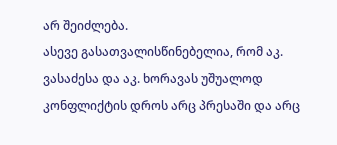არ შეიძლება.
ასევე გასათვალისწინებელია, რომ აკ. ვასაძესა და აკ. ხორავას უშუალოდ კონფლიქტის დროს არც პრესაში და არც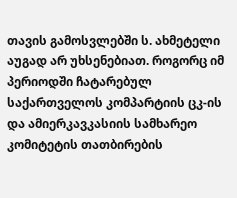თავის გამოსვლებში ს. ახმეტელი აუგად არ უხსენებიათ. როგორც იმ პერიოდში ჩატარებულ საქართველოს კომპარტიის ცკ-ის და ამიერკავკასიის სამხარეო კომიტეტის თათბირების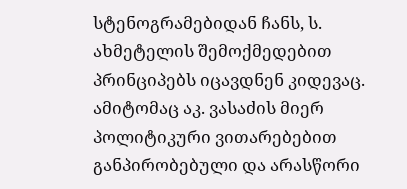სტენოგრამებიდან ჩანს, ს. ახმეტელის შემოქმედებით პრინციპებს იცავდნენ კიდევაც. ამიტომაც აკ. ვასაძის მიერ პოლიტიკური ვითარებებით განპირობებული და არასწორი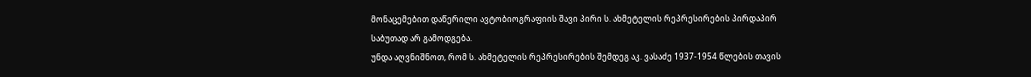მონაცემებით დაწერილი ავტობიოგრაფიის შავი პირი ს. ახმეტელის რეპრესირების პირდაპირ საბუთად არ გამოდგება.
უნდა აღვნიშნოთ, რომ ს. ახმეტელის რეპრესირების შემდეგ აკ. ვასაძე 1937-1954 წლების თავის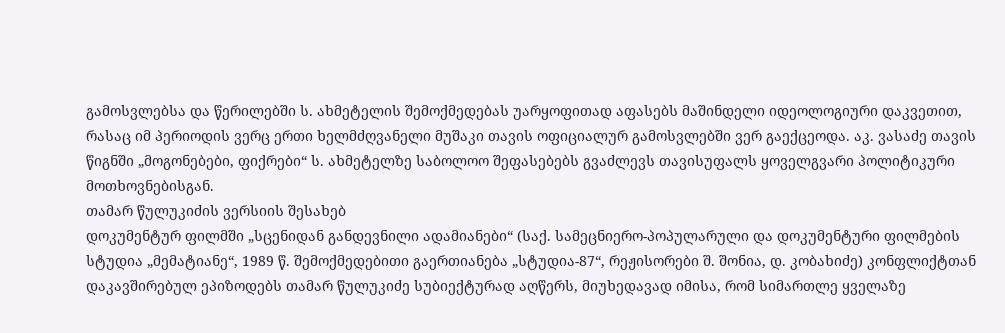გამოსვლებსა და წერილებში ს. ახმეტელის შემოქმედებას უარყოფითად აფასებს მაშინდელი იდეოლოგიური დაკვეთით, რასაც იმ პერიოდის ვერც ერთი ხელმძღვანელი მუშაკი თავის ოფიციალურ გამოსვლებში ვერ გაექცეოდა. აკ. ვასაძე თავის წიგნში „მოგონებები, ფიქრები“ ს. ახმეტელზე საბოლოო შეფასებებს გვაძლევს თავისუფალს ყოველგვარი პოლიტიკური მოთხოვნებისგან.
თამარ წულუკიძის ვერსიის შესახებ
დოკუმენტურ ფილმში „სცენიდან განდევნილი ადამიანები“ (საქ. სამეცნიერო-პოპულარული და დოკუმენტური ფილმების სტუდია „მემატიანე“, 1989 წ. შემოქმედებითი გაერთიანება „სტუდია-87“, რეჟისორები შ. შონია, დ. კობახიძე) კონფლიქტთან დაკავშირებულ ეპიზოდებს თამარ წულუკიძე სუბიექტურად აღწერს, მიუხედავად იმისა, რომ სიმართლე ყველაზე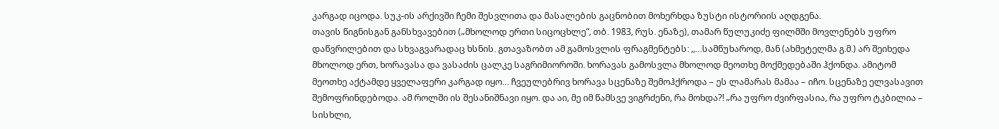კარგად იცოდა. სუკ-ის არქივში ჩემი შესვლითა და მასალების გაცნობით მოხერხდა ზუსტი ისტორიის აღდგენა.
თავის წიგნისგან განსხვავებით („მხოლოდ ერთი სიცოცხლე“, თბ. 1983, რუს. ენაზე), თამარ წულუკიძე ფილმში მოვლენებს უფრო დაწვრილებით და სხვაგვარადაც ხსნის. გთავაზობთ ამ გამოსვლის ფრაგმენტებს: ,,…სამწუხაროდ, მან (ახმეტელმა გ.მ.) არ შეიხედა მხოლოდ ერთ, ხორავასა და ვასაძის ცალკე საგრიმიოროში. ხორავას გამოსვლა მხოლოდ მეოთხე მოქმედებაში ჰქონდა. ამიტომ მეოთხე აქტამდე ყველაფერი კარგად იყო… ჩვეულებრივ ხორავა სცენაზე შემოჰქროდა – ეს ლამარას მამაა – იჩო. სცენაზე ელვასავით შემოფრინდებოდა. ამ როლში ის შესანიშნავი იყო. და აი, მე იმ წამსვე ვიგრძენი, რა მოხდა?! „რა უფრო ძვირფასია, რა უფრო ტკბილია – სისხლი,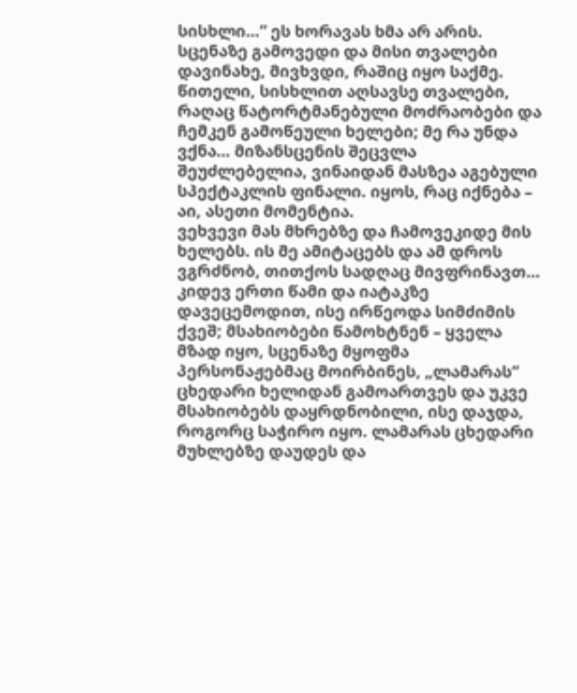სისხლი…“ ეს ხორავას ხმა არ არის. სცენაზე გამოვედი და მისი თვალები დავინახე, მივხვდი, რაშიც იყო საქმე. წითელი, სისხლით აღსავსე თვალები, რაღაც წატორტმანებული მოძრაობები და ჩემკენ გამოწეული ხელები; მე რა უნდა ვქნა… მიზანსცენის შეცვლა შეუძლებელია, ვინაიდან მასზეა აგებული სპექტაკლის ფინალი. იყოს, რაც იქნება – აი, ასეთი მომენტია.
ვეხვევი მას მხრებზე და ჩამოვეკიდე მის ხელებს. ის მე ამიტაცებს და ამ დროს ვგრძნობ, თითქოს სადღაც მივფრინავთ… კიდევ ერთი წამი და იატაკზე დავეცემოდით, ისე ირწეოდა სიმძიმის ქვეშ; მსახიობები წამოხტნენ – ყველა მზად იყო, სცენაზე მყოფმა პერსონაჟებმაც მოირბინეს, „ლამარას“ ცხედარი ხელიდან გამოართვეს და უკვე მსახიობებს დაყრდნობილი, ისე დაჯდა, როგორც საჭირო იყო. ლამარას ცხედარი მუხლებზე დაუდეს და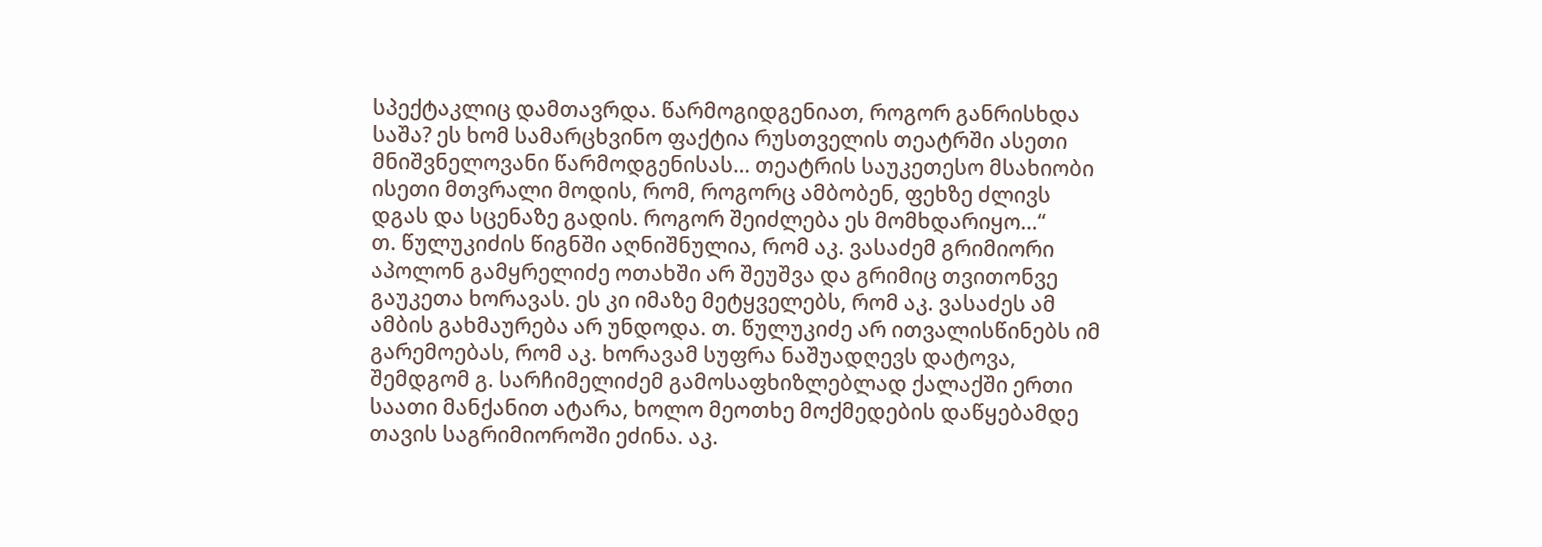სპექტაკლიც დამთავრდა. წარმოგიდგენიათ, როგორ განრისხდა საშა? ეს ხომ სამარცხვინო ფაქტია რუსთველის თეატრში ასეთი მნიშვნელოვანი წარმოდგენისას… თეატრის საუკეთესო მსახიობი ისეთი მთვრალი მოდის, რომ, როგორც ამბობენ, ფეხზე ძლივს დგას და სცენაზე გადის. როგორ შეიძლება ეს მომხდარიყო…“
თ. წულუკიძის წიგნში აღნიშნულია, რომ აკ. ვასაძემ გრიმიორი აპოლონ გამყრელიძე ოთახში არ შეუშვა და გრიმიც თვითონვე გაუკეთა ხორავას. ეს კი იმაზე მეტყველებს, რომ აკ. ვასაძეს ამ ამბის გახმაურება არ უნდოდა. თ. წულუკიძე არ ითვალისწინებს იმ გარემოებას, რომ აკ. ხორავამ სუფრა ნაშუადღევს დატოვა, შემდგომ გ. სარჩიმელიძემ გამოსაფხიზლებლად ქალაქში ერთი საათი მანქანით ატარა, ხოლო მეოთხე მოქმედების დაწყებამდე თავის საგრიმიოროში ეძინა. აკ.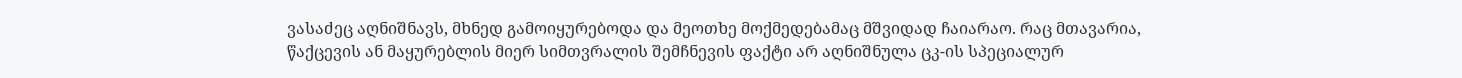ვასაძეც აღნიშნავს, მხნედ გამოიყურებოდა და მეოთხე მოქმედებამაც მშვიდად ჩაიარაო. რაც მთავარია, წაქცევის ან მაყურებლის მიერ სიმთვრალის შემჩნევის ფაქტი არ აღნიშნულა ცკ-ის სპეციალურ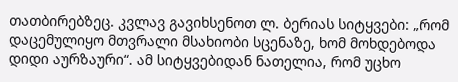თათბირებზეც. კვლავ გავიხსენოთ ლ. ბერიას სიტყვები: „რომ დაცემულიყო მთვრალი მსახიობი სცენაზე, ხომ მოხდებოდა დიდი აურზაური“. ამ სიტყვებიდან ნათელია, რომ უცხო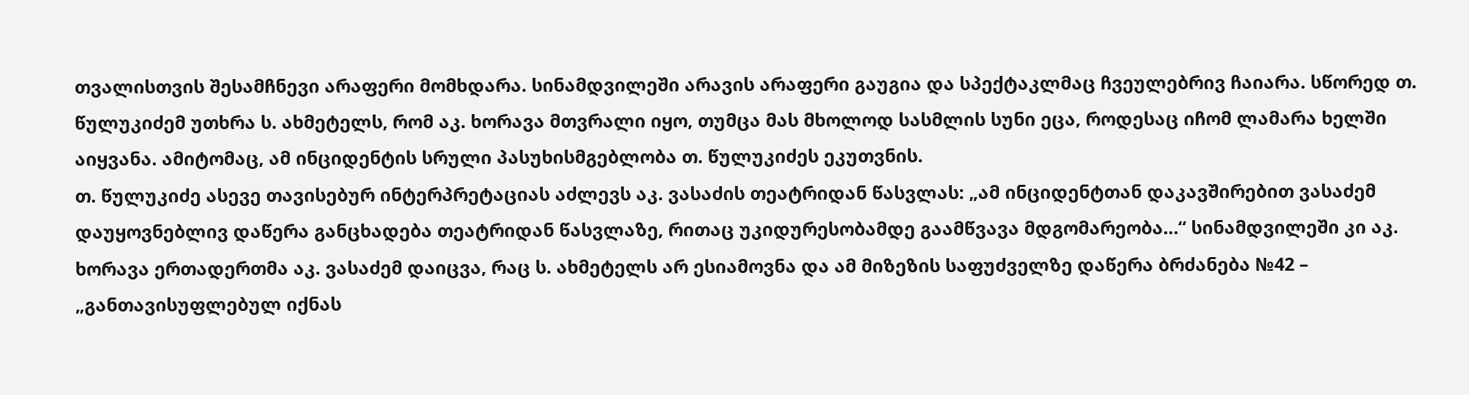თვალისთვის შესამჩნევი არაფერი მომხდარა. სინამდვილეში არავის არაფერი გაუგია და სპექტაკლმაც ჩვეულებრივ ჩაიარა. სწორედ თ. წულუკიძემ უთხრა ს. ახმეტელს, რომ აკ. ხორავა მთვრალი იყო, თუმცა მას მხოლოდ სასმლის სუნი ეცა, როდესაც იჩომ ლამარა ხელში აიყვანა. ამიტომაც, ამ ინციდენტის სრული პასუხისმგებლობა თ. წულუკიძეს ეკუთვნის.
თ. წულუკიძე ასევე თავისებურ ინტერპრეტაციას აძლევს აკ. ვასაძის თეატრიდან წასვლას: „ამ ინციდენტთან დაკავშირებით ვასაძემ დაუყოვნებლივ დაწერა განცხადება თეატრიდან წასვლაზე, რითაც უკიდურესობამდე გაამწვავა მდგომარეობა…“ სინამდვილეში კი აკ. ხორავა ერთადერთმა აკ. ვასაძემ დაიცვა, რაც ს. ახმეტელს არ ესიამოვნა და ამ მიზეზის საფუძველზე დაწერა ბრძანება №42 – „განთავისუფლებულ იქნას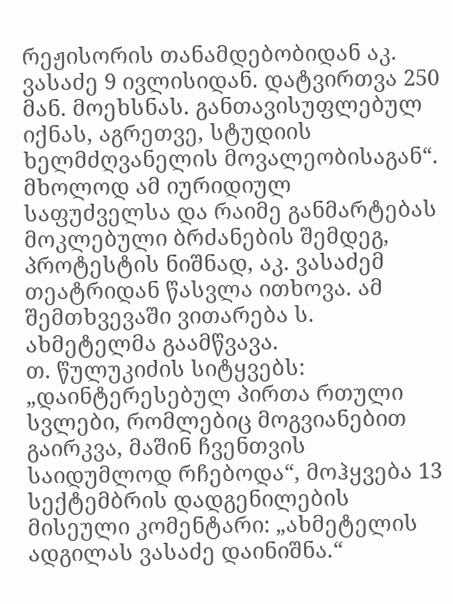რეჟისორის თანამდებობიდან აკ. ვასაძე 9 ივლისიდან. დატვირთვა 250 მან. მოეხსნას. განთავისუფლებულ იქნას, აგრეთვე, სტუდიის ხელმძღვანელის მოვალეობისაგან“. მხოლოდ ამ იურიდიულ საფუძველსა და რაიმე განმარტებას მოკლებული ბრძანების შემდეგ, პროტესტის ნიშნად, აკ. ვასაძემ თეატრიდან წასვლა ითხოვა. ამ შემთხვევაში ვითარება ს. ახმეტელმა გაამწვავა.
თ. წულუკიძის სიტყვებს: „დაინტერესებულ პირთა რთული სვლები, რომლებიც მოგვიანებით გაირკვა, მაშინ ჩვენთვის საიდუმლოდ რჩებოდა“, მოჰყვება 13 სექტემბრის დადგენილების მისეული კომენტარი: „ახმეტელის ადგილას ვასაძე დაინიშნა.“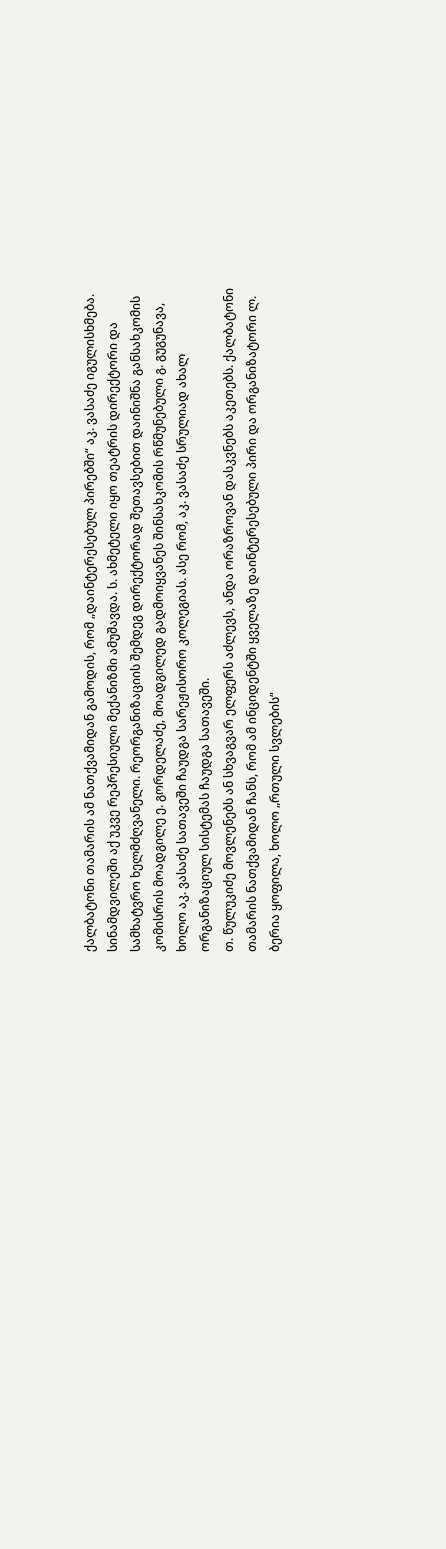ქალბატონი თამარის ამ ნათქვამიდან გამოდის, რომ „დაინტერესებულ პირებში“ აკ. ვასაძე იგულისხმება. სინამდვილეში აქ უკვე რეპრესიული მექანიზმი ამუშავდა. ს. ახმეტელი იყო თეატრის დირექტორი და სამხატვრო ხელმძღვანელი. რეორგანიზაციის შემდეგ დირექტორად შეთავსებით დაინიშნა განსახკომის კომისრის მოადგილე ე. გორდელაძე, მოადგილედ გადმოიყვანეს შინსახკომის რწმუნებული გ. გუგუნავა, ხოლო აკ. ვასაძე სათავეში ჩაუდგა სარეჟისორო კოლეგიას. ასე რომ, აკ. ვასაძე სრულიად ახალ ორგანიზაციულ სისტემას ჩაუდგა სათავეში.
თ. წულუკიძე მოვლენებს ან სხვაგვარ ელფერს აძლევს, ანდა ორაზროვან დასკვნებს აკეთებს. ქალბატონი თამარის ნათქვამიდან ჩანს, რომ ამ ინციდენტში ყველაზე დაინტერესებული პირი და ორგანიზატორი ლ. ბერია ყოფილა, ხოლო „რთული სვლების“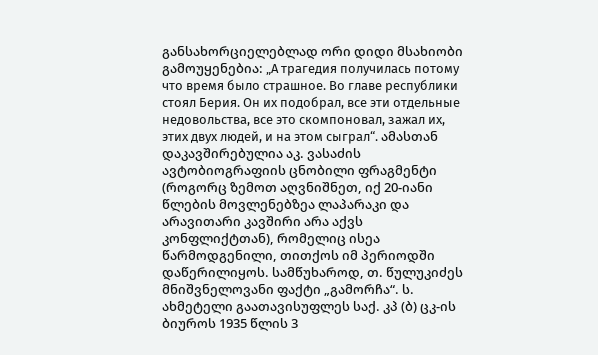განსახორციელებლად ორი დიდი მსახიობი გამოუყენებია: „А трагедия получилась потому что время было страшное. Во главе республики стоял Берия. Он их подобрал, все эти отдельные недовольства, все это скомпоновал, зажал их, этих двух людей, и на этом сыграл“. ამასთან დაკავშირებულია აკ. ვასაძის ავტობიოგრაფიის ცნობილი ფრაგმენტი (როგორც ზემოთ აღვნიშნეთ, იქ 20-იანი წლების მოვლენებზეა ლაპარაკი და არავითარი კავშირი არა აქვს კონფლიქტთან), რომელიც ისეა წარმოდგენილი, თითქოს იმ პერიოდში დაწერილიყოს. სამწუხაროდ, თ. წულუკიძეს მნიშვნელოვანი ფაქტი „გამორჩა“. ს. ახმეტელი გაათავისუფლეს საქ. კპ (ბ) ცკ-ის ბიუროს 1935 წლის 3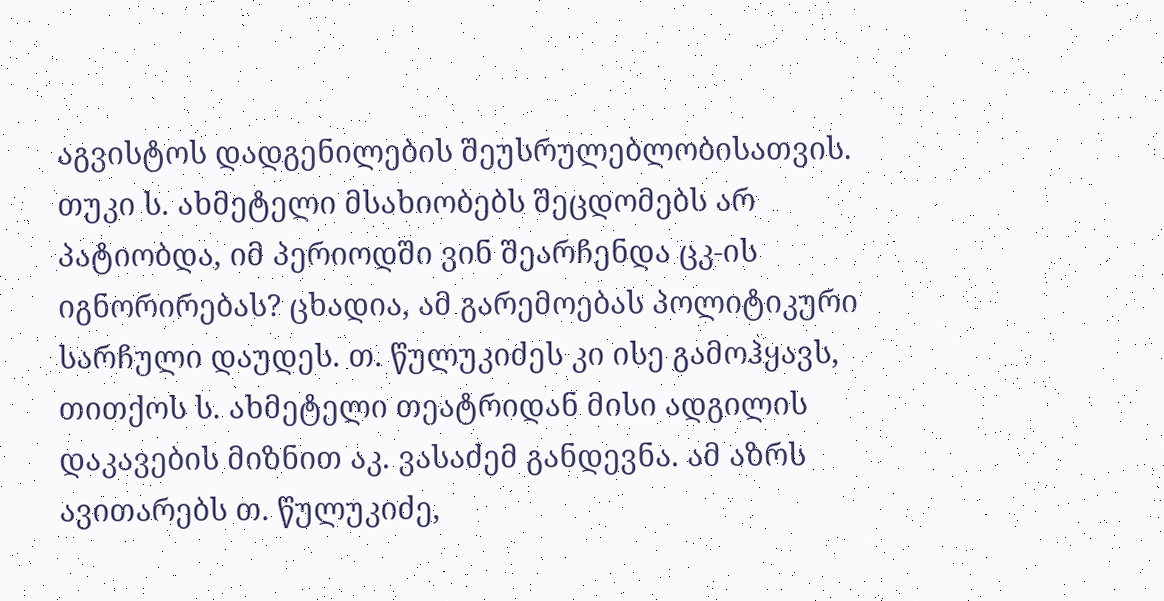აგვისტოს დადგენილების შეუსრულებლობისათვის. თუკი ს. ახმეტელი მსახიობებს შეცდომებს არ პატიობდა, იმ პერიოდში ვინ შეარჩენდა ცკ-ის იგნორირებას? ცხადია, ამ გარემოებას პოლიტიკური სარჩული დაუდეს. თ. წულუკიძეს კი ისე გამოჰყავს, თითქოს ს. ახმეტელი თეატრიდან მისი ადგილის დაკავების მიზნით აკ. ვასაძემ განდევნა. ამ აზრს ავითარებს თ. წულუკიძე,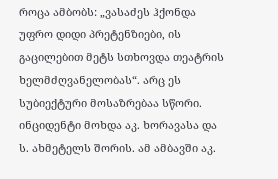როცა ამბობს: „ვასაძეს ჰქონდა უფრო დიდი პრეტენზიები, ის გაცილებით მეტს სთხოვდა თეატრის ხელმძღვანელობას“. არც ეს სუბიექტური მოსაზრებაა სწორი. ინციდენტი მოხდა აკ. ხორავასა და ს. ახმეტელს შორის. ამ ამბავში აკ.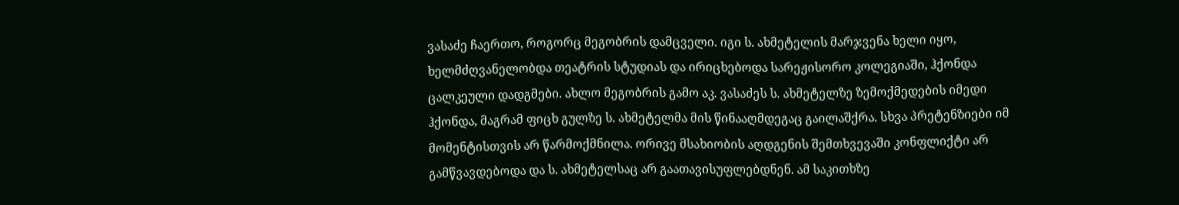ვასაძე ჩაერთო, როგორც მეგობრის დამცველი. იგი ს. ახმეტელის მარჯვენა ხელი იყო, ხელმძღვანელობდა თეატრის სტუდიას და ირიცხებოდა სარეჟისორო კოლეგიაში, ჰქონდა ცალკეული დადგმები. ახლო მეგობრის გამო აკ. ვასაძეს ს. ახმეტელზე ზემოქმედების იმედი ჰქონდა, მაგრამ ფიცხ გულზე ს. ახმეტელმა მის წინააღმდეგაც გაილაშქრა. სხვა პრეტენზიები იმ მომენტისთვის არ წარმოქმნილა. ორივე მსახიობის აღდგენის შემთხვევაში კონფლიქტი არ გამწვავდებოდა და ს. ახმეტელსაც არ გაათავისუფლებდნენ. ამ საკითხზე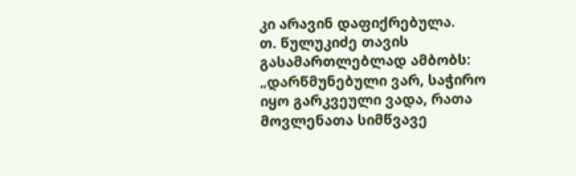კი არავინ დაფიქრებულა.
თ. წულუკიძე თავის გასამართლებლად ამბობს: „დარწმუნებული ვარ, საჭირო იყო გარკვეული ვადა, რათა მოვლენათა სიმწვავე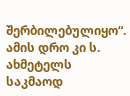შერბილებულიყო“. ამის დრო კი ს. ახმეტელს საკმაოდ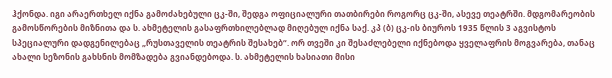ჰქონდა. იგი არაერთხელ იქნა გამოძახებული ცკ-ში, შედგა ოფიციალური თათბირები როგორც ცკ-ში, ასევე თეატრში. მდგომარეობის გამოსწორების მიზნითა და ს. ახმეტელის გასაფრთხილებლად მიღებულ იქნა საქ. კპ (ბ) ცკ-ის ბიუროს 1935 წლის 3 აგვისტოს სპეციალური დადგენილებაც „რუსთაველის თეატრის შესახებ“. ორ თვეში კი შესაძლებელი იქნებოდა ყველაფრის მოგვარება, თანაც ახალი სეზონის გახსნის მომზადება გვიანდებოდა. ს. ახმეტელის ხასიათი მისი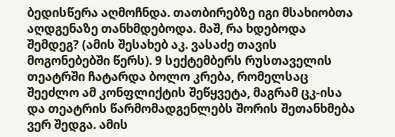ბედისწერა აღმოჩნდა. თათბირებზე იგი მსახიობთა აღდგენაზე თანხმდებოდა. მაშ, რა ხდებოდა შემდეგ? (ამის შესახებ აკ. ვასაძე თავის მოგონებებში წერს). 9 სექტემბერს რუსთაველის თეატრში ჩატარდა ბოლო კრება, რომელსაც შეეძლო ამ კონფლიქტის შეწყვეტა, მაგრამ ცკ-ისა და თეატრის წარმომადგენლებს შორის შეთანხმება ვერ შედგა. ამის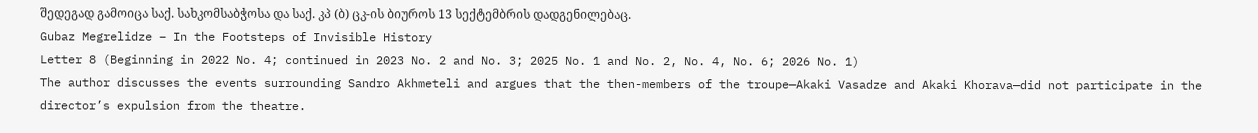შედეგად გამოიცა საქ. სახკომსაბჭოსა და საქ. კპ (ბ) ცკ-ის ბიუროს 13 სექტემბრის დადგენილებაც.
Gubaz Megrelidze – In the Footsteps of Invisible History
Letter 8 (Beginning in 2022 No. 4; continued in 2023 No. 2 and No. 3; 2025 No. 1 and No. 2, No. 4, No. 6; 2026 No. 1)
The author discusses the events surrounding Sandro Akhmeteli and argues that the then-members of the troupe—Akaki Vasadze and Akaki Khorava—did not participate in the director’s expulsion from the theatre.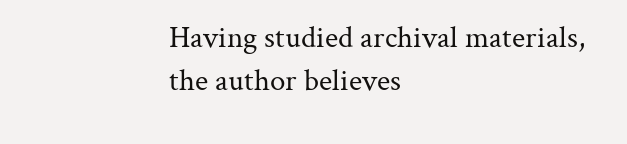Having studied archival materials, the author believes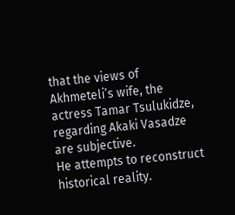that the views of Akhmeteli’s wife, the actress Tamar Tsulukidze, regarding Akaki Vasadze are subjective.
He attempts to reconstruct historical reality.